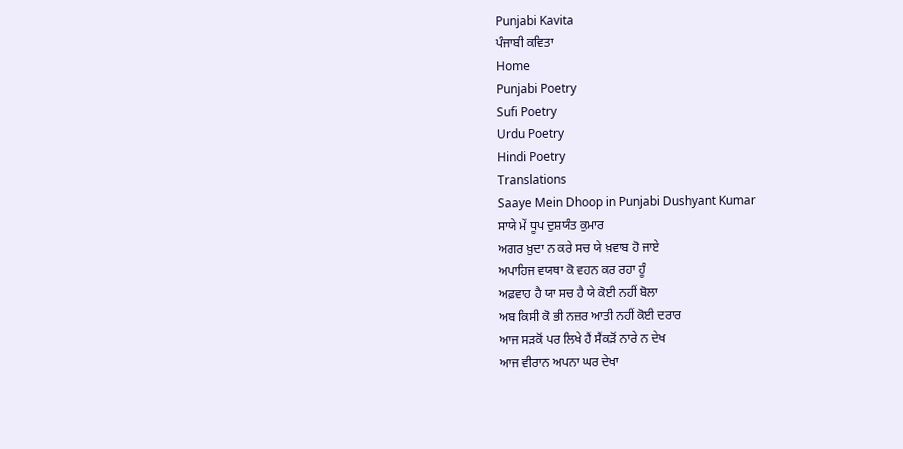Punjabi Kavita
ਪੰਜਾਬੀ ਕਵਿਤਾ
Home
Punjabi Poetry
Sufi Poetry
Urdu Poetry
Hindi Poetry
Translations
Saaye Mein Dhoop in Punjabi Dushyant Kumar
ਸਾਯੇ ਮੇਂ ਧੂਪ ਦੁਸ਼ਯੰਤ ਕੁਮਾਰ
ਅਗਰ ਖ਼ੁਦਾ ਨ ਕਰੇ ਸਚ ਯੇ ਖ਼ਵਾਬ ਹੋ ਜਾਏ
ਅਪਾਹਿਜ ਵਯਥਾ ਕੋ ਵਹਨ ਕਰ ਰਹਾ ਹੂੰ
ਅਫ਼ਵਾਹ ਹੈ ਯਾ ਸਚ ਹੈ ਯੇ ਕੋਈ ਨਹੀਂ ਬੋਲਾ
ਅਬ ਕਿਸੀ ਕੋ ਭੀ ਨਜ਼ਰ ਆਤੀ ਨਹੀਂ ਕੋਈ ਦਰਾਰ
ਆਜ ਸੜਕੋਂ ਪਰ ਲਿਖੇ ਹੈਂ ਸੈਂਕੜੋਂ ਨਾਰੇ ਨ ਦੇਖ
ਆਜ ਵੀਰਾਨ ਅਪਨਾ ਘਰ ਦੇਖਾ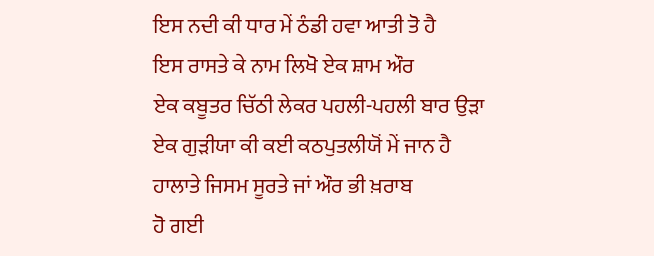ਇਸ ਨਦੀ ਕੀ ਧਾਰ ਮੇਂ ਠੰਡੀ ਹਵਾ ਆਤੀ ਤੋ ਹੈ
ਇਸ ਰਾਸਤੇ ਕੇ ਨਾਮ ਲਿਖੋ ਏਕ ਸ਼ਾਮ ਔਰ
ਏਕ ਕਬੂਤਰ ਚਿੱਠੀ ਲੇਕਰ ਪਹਲੀ-ਪਹਲੀ ਬਾਰ ਉੜਾ
ਏਕ ਗੁੜੀਯਾ ਕੀ ਕਈ ਕਠਪੁਤਲੀਯੋਂ ਮੇਂ ਜਾਨ ਹੈ
ਹਾਲਾਤੇ ਜਿਸਮ ਸੂਰਤੇ ਜਾਂ ਔਰ ਭੀ ਖ਼ਰਾਬ
ਹੋ ਗਈ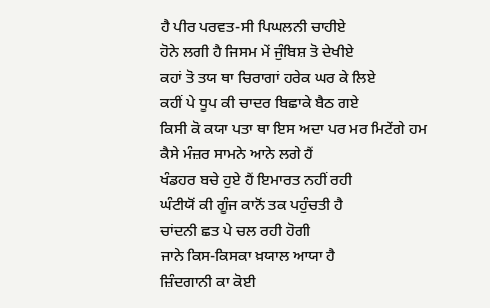ਹੈ ਪੀਰ ਪਰਵਤ-ਸੀ ਪਿਘਲਨੀ ਚਾਹੀਏ
ਹੋਨੇ ਲਗੀ ਹੈ ਜਿਸਮ ਮੇਂ ਜੁੰਬਿਸ਼ ਤੋ ਦੇਖੀਏ
ਕਹਾਂ ਤੋ ਤਯ ਥਾ ਚਿਰਾਗਾਂ ਹਰੇਕ ਘਰ ਕੇ ਲਿਏ
ਕਹੀਂ ਪੇ ਧੂਪ ਕੀ ਚਾਦਰ ਬਿਛਾਕੇ ਬੈਠ ਗਏ
ਕਿਸੀ ਕੋ ਕਯਾ ਪਤਾ ਥਾ ਇਸ ਅਦਾ ਪਰ ਮਰ ਮਿਟੇਂਗੇ ਹਮ
ਕੈਸੇ ਮੰਜ਼ਰ ਸਾਮਨੇ ਆਨੇ ਲਗੇ ਹੈਂ
ਖੰਡਹਰ ਬਚੇ ਹੁਏ ਹੈਂ ਇਮਾਰਤ ਨਹੀਂ ਰਹੀ
ਘੰਟੀਯੋਂ ਕੀ ਗੂੰਜ ਕਾਨੋਂ ਤਕ ਪਹੁੰਚਤੀ ਹੈ
ਚਾਂਦਨੀ ਛਤ ਪੇ ਚਲ ਰਹੀ ਹੋਗੀ
ਜਾਨੇ ਕਿਸ-ਕਿਸਕਾ ਖ਼ਯਾਲ ਆਯਾ ਹੈ
ਜ਼ਿੰਦਗਾਨੀ ਕਾ ਕੋਈ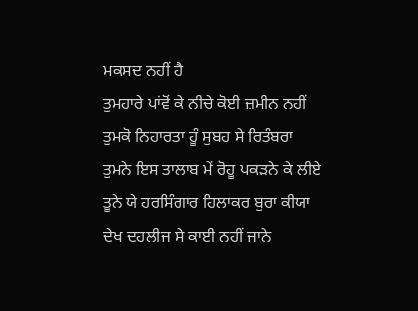ਮਕਸਦ ਨਹੀਂ ਹੈ
ਤੁਮਹਾਰੇ ਪਾਂਵੋਂ ਕੇ ਨੀਚੇ ਕੋਈ ਜ਼ਮੀਨ ਨਹੀਂ
ਤੁਮਕੋ ਨਿਹਾਰਤਾ ਹੂੰ ਸੁਬਹ ਸੇ ਰਿਤੰਬਰਾ
ਤੁਮਨੇ ਇਸ ਤਾਲਾਬ ਮੇਂ ਰੋਹੂ ਪਕੜਨੇ ਕੇ ਲੀਏ
ਤੂਨੇ ਯੇ ਹਰਸਿੰਗਾਰ ਹਿਲਾਕਰ ਬੁਰਾ ਕੀਯਾ
ਦੇਖ ਦਹਲੀਜ ਸੇ ਕਾਈ ਨਹੀਂ ਜਾਨੇ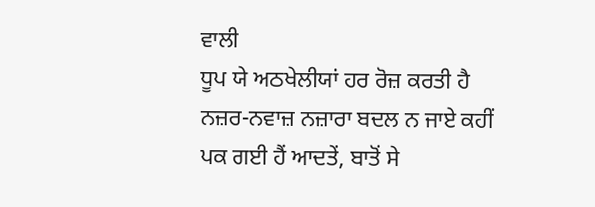ਵਾਲੀ
ਧੂਪ ਯੇ ਅਠਖੇਲੀਯਾਂ ਹਰ ਰੋਜ਼ ਕਰਤੀ ਹੈ
ਨਜ਼ਰ-ਨਵਾਜ਼ ਨਜ਼ਾਰਾ ਬਦਲ ਨ ਜਾਏ ਕਹੀਂ
ਪਕ ਗਈ ਹੈਂ ਆਦਤੇਂ, ਬਾਤੋਂ ਸੇ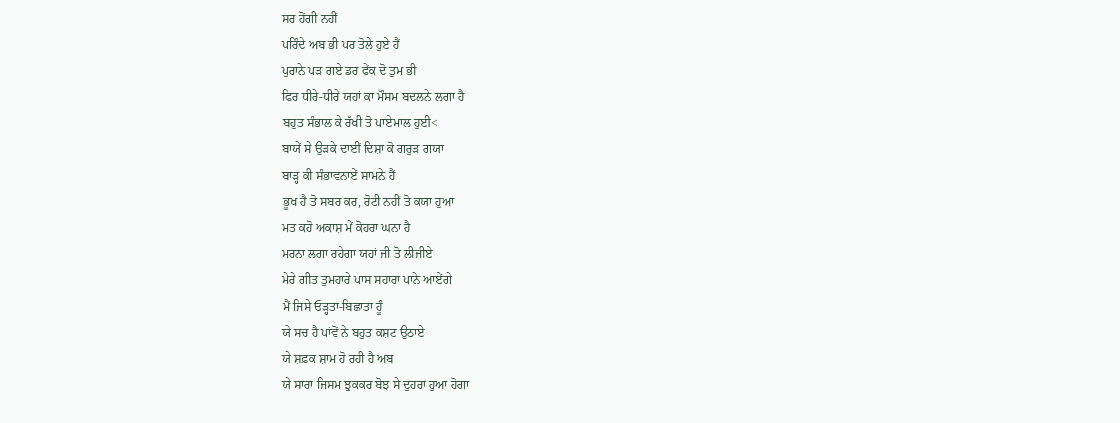ਸਰ ਹੋਂਗੀ ਨਹੀਂ
ਪਰਿੰਦੇ ਅਬ ਭੀ ਪਰ ਤੋਲੇ ਹੁਏ ਹੈਂ
ਪੁਰਾਨੇ ਪੜ ਗਏ ਡਰ ਫੇਂਕ ਦੋ ਤੁਮ ਭੀ
ਫਿਰ ਧੀਰੇ-ਧੀਰੇ ਯਹਾਂ ਕਾ ਮੌਸਮ ਬਦਲਨੇ ਲਗਾ ਹੈ
ਬਹੁਤ ਸੰਭਾਲ ਕੇ ਰੱਖੀ ਤੋ ਪਾਏਮਾਲ ਹੁਈ<
ਬਾਯੇਂ ਸੇ ਉੜਕੇ ਦਾਈਂ ਦਿਸ਼ਾ ਕੋ ਗਰੁੜ ਗਯਾ
ਬਾੜ੍ਹ ਕੀ ਸੰਭਾਵਨਾਏਂ ਸਾਮਨੇ ਹੈਂ
ਭੂਖ ਹੈ ਤੋ ਸਬਰ ਕਰ, ਰੋਟੀ ਨਹੀਂ ਤੋ ਕਯਾ ਹੁਆ
ਮਤ ਕਹੋ ਅਕਾਸ਼ ਮੇਂ ਕੋਹਰਾ ਘਨਾ ਹੈ
ਮਰਨਾ ਲਗਾ ਰਹੇਗਾ ਯਹਾਂ ਜੀ ਤੋ ਲੀਜੀਏ
ਮੇਰੇ ਗੀਤ ਤੁਮਹਾਰੇ ਪਾਸ ਸਹਾਰਾ ਪਾਨੇ ਆਏਂਗੇ
ਮੈਂ ਜਿਸੇ ਓੜ੍ਹਤਾ-ਬਿਛਾਤਾ ਹੂੰ
ਯੇ ਸਚ ਹੈ ਪਾਂਵੋਂ ਨੇ ਬਹੁਤ ਕਸ਼ਟ ਉਠਾਏ
ਯੇ ਸ਼ਫ਼ਕ ਸ਼ਾਮ ਹੋ ਰਹੀ ਹੈ ਅਬ
ਯੇ ਸਾਰਾ ਜਿਸਮ ਝੁਕਕਰ ਬੋਝ ਸੇ ਦੁਹਰਾ ਹੁਆ ਹੋਗਾ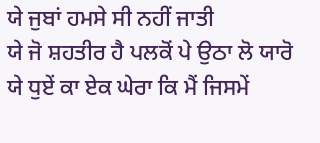ਯੇ ਜੁਬਾਂ ਹਮਸੇ ਸੀ ਨਹੀਂ ਜਾਤੀ
ਯੇ ਜੋ ਸ਼ਹਤੀਰ ਹੈ ਪਲਕੋਂ ਪੇ ਉਠਾ ਲੋ ਯਾਰੋ
ਯੇ ਧੁਏਂ ਕਾ ਏਕ ਘੇਰਾ ਕਿ ਮੈਂ ਜਿਸਮੇਂ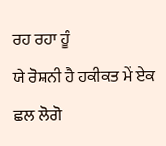ਰਹ ਰਹਾ ਹੂੰ
ਯੇ ਰੋਸ਼ਨੀ ਹੈ ਹਕੀਕਤ ਮੇਂ ਏਕ ਛਲ ਲੋਗੋ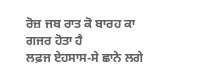ਰੋਜ਼ ਜਬ ਰਾਤ ਕੋ ਬਾਰਹ ਕਾ ਗਜਰ ਹੋਤਾ ਹੈ
ਲਫ਼ਜ ਏਹਸਾਸ-ਸੇ ਛਾਨੇ ਲਗੇ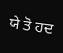ਯੇ ਤੋ ਹਦ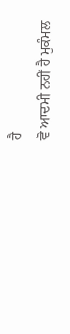ਹੈ
ਵੋ ਆਦਮੀ ਨਹੀਂ ਹੈ ਮੁਕੰਮਲ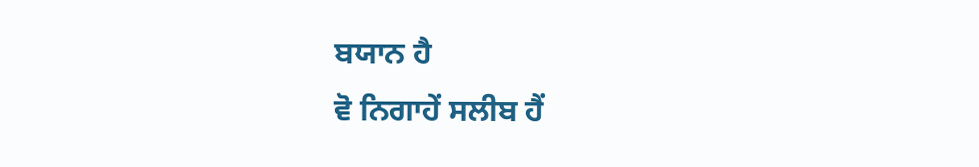ਬਯਾਨ ਹੈ
ਵੋ ਨਿਗਾਹੇਂ ਸਲੀਬ ਹੈਂ